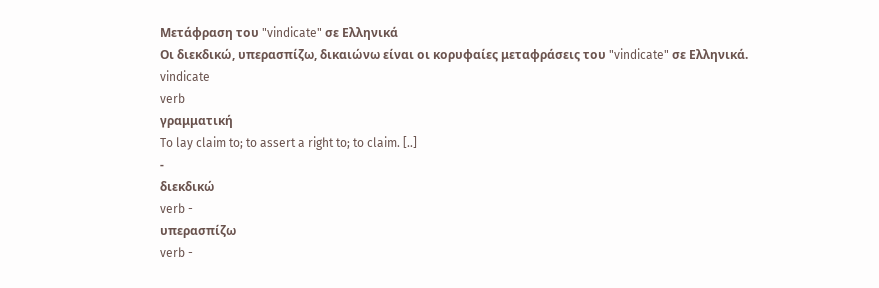Μετάφραση του "vindicate" σε Ελληνικά
Οι διεκδικώ, υπερασπίζω, δικαιώνω είναι οι κορυφαίες μεταφράσεις του "vindicate" σε Ελληνικά.
vindicate
verb
γραμματική
To lay claim to; to assert a right to; to claim. [..]
-
διεκδικώ
verb -
υπερασπίζω
verb -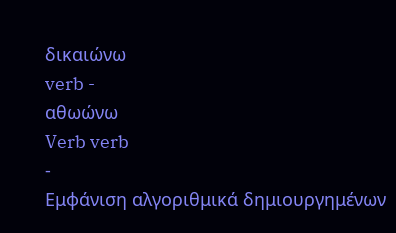δικαιώνω
verb -
αθωώνω
Verb verb
-
Εμφάνιση αλγοριθμικά δημιουργημένων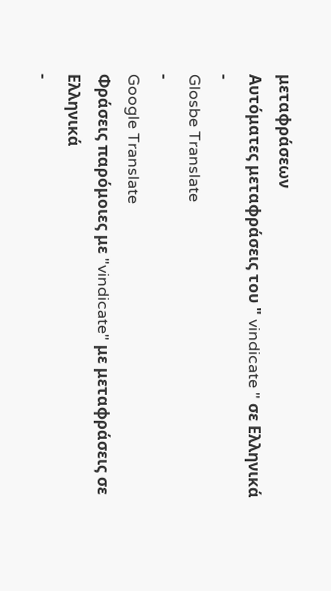μεταφράσεων
Αυτόματες μεταφράσεις του " vindicate " σε Ελληνικά
-
Glosbe Translate
-
Google Translate
Φράσεις παρόμοιες με "vindicate" με μεταφράσεις σε Ελληνικά
-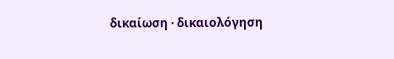δικαίωση · δικαιολόγηση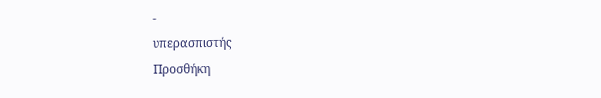-
υπερασπιστής
Προσθήκη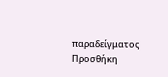παραδείγματος
Προσθήκη